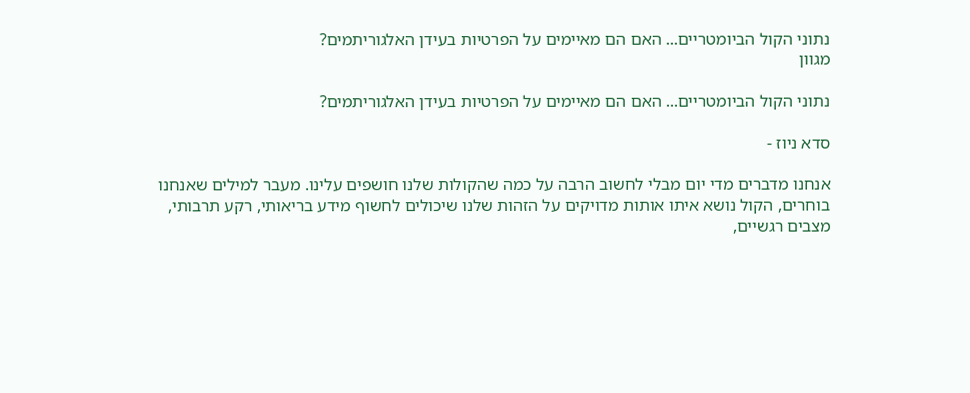נתוני הקול הביומטריים... האם הם מאיימים על הפרטיות בעידן האלגוריתמים?
מגוון

נתוני הקול הביומטריים... האם הם מאיימים על הפרטיות בעידן האלגוריתמים?

סדא ניוז -

אנחנו מדברים מדי יום מבלי לחשוב הרבה על כמה שהקולות שלנו חושפים עלינו. מעבר למילים שאנחנו בוחרים, הקול נושא איתו אותות מדויקים על הזהות שלנו שיכולים לחשוף מידע בריאותי, רקע תרבותי, מצבים רגשיים,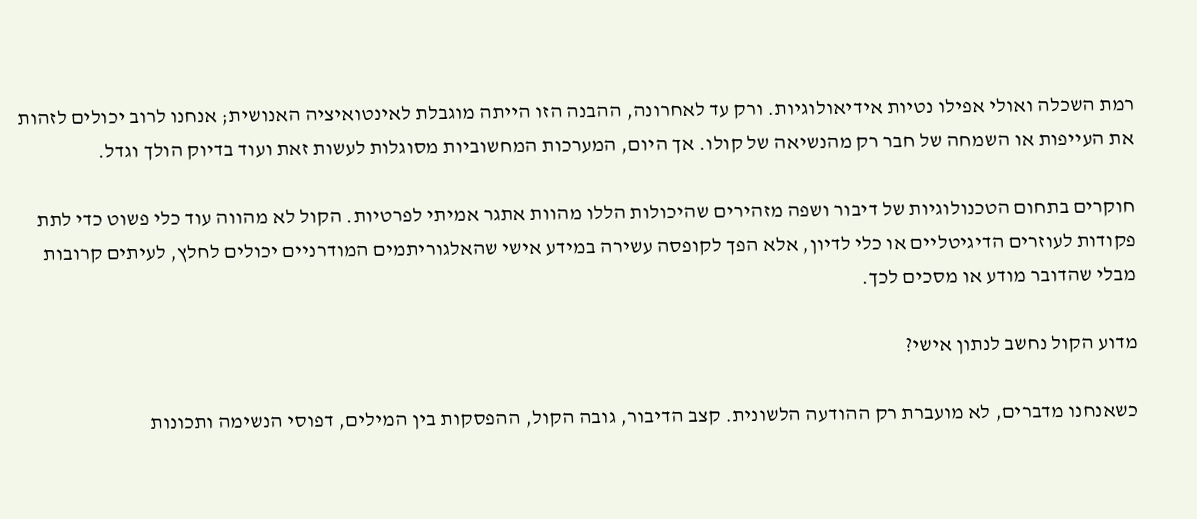רמת השכלה ואולי אפילו נטיות אידיאולוגיות. ורק עד לאחרונה, ההבנה הזו הייתה מוגבלת לאינטואיציה האנושית; אנחנו לרוב יכולים לזהות את העייפות או השמחה של חבר רק מהנשיאה של קולו. אך היום, המערכות המחשוביות מסוגלות לעשות זאת ועוד בדיוק הולך וגדל.

חוקרים בתחום הטכנולוגיות של דיבור ושפה מזהירים שהיכולות הללו מהוות אתגר אמיתי לפרטיות. הקול לא מהווה עוד כלי פשוט כדי לתת פקודות לעוזרים הדיגיטליים או כלי לדיון, אלא הפך לקופסה עשירה במידע אישי שהאלגוריתמים המודרניים יכולים לחלץ, לעיתים קרובות מבלי שהדובר מודע או מסכים לכך.

מדוע הקול נחשב לנתון אישי?

כשאנחנו מדברים, לא מועברת רק ההודעה הלשונית. קצב הדיבור, גובה הקול, ההפסקות בין המילים, דפוסי הנשימה ותכונות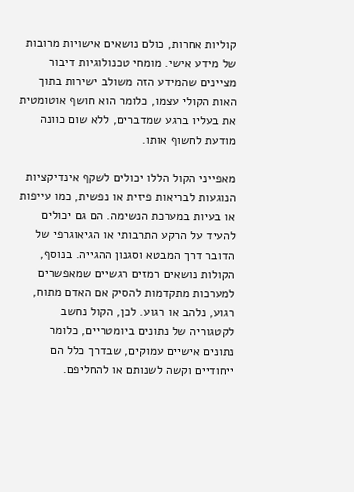קוליות אחרות, כולם נושאים אישויות מרובות של מידע אישי. מומחי טכנולוגיות דיבור מציינים שהמידע הזה משולב ישירות בתוך האות הקולי עצמו, כלומר הוא חושף אוטומטית את בעליו ברגע שמדברים, ללא שום כוונה מודעת לחשוף אותו.

מאפייני הקול הללו יכולים לשקף אינדיקציות הנוגעות לבריאות פיזית או נפשית, כמו עייפות או בעיות במערכת הנשימה. הם גם יכולים להעיד על הרקע התרבותי או הגיאוגרפי של הדובר דרך המבטא וסגנון ההגייה. בנוסף, הקולות נושאים רמזים רגשיים שמאפשרים למערכות מתקדמות להסיק אם האדם מתוח, רגוע, נלהב או רגוע. לכן, הקול נחשב לקטגוריה של נתונים ביומטריים, כלומר נתונים אישיים עמוקים, שבדרך כלל הם ייחודיים וקשה לשנותם או להחליפם.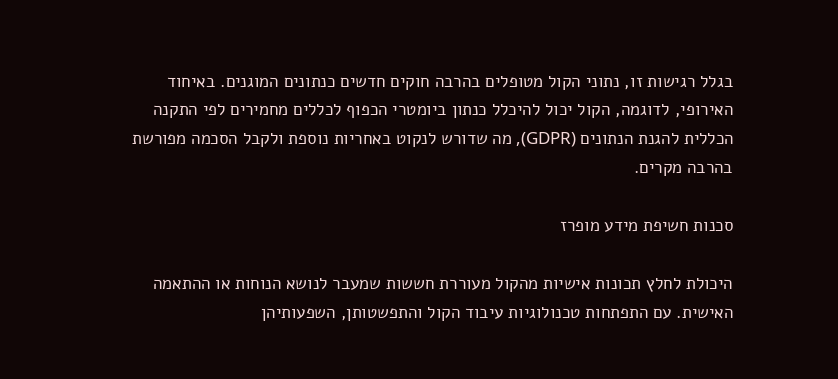בגלל רגישות זו, נתוני הקול מטופלים בהרבה חוקים חדשים כנתונים המוגנים. באיחוד האירופי, לדוגמה, הקול יכול להיכלל כנתון ביומטרי הכפוף לכללים מחמירים לפי התקנה הכללית להגנת הנתונים (GDPR), מה שדורש לנקוט באחריות נוספת ולקבל הסכמה מפורשת בהרבה מקרים.

סכנות חשיפת מידע מופרז

היכולת לחלץ תכונות אישיות מהקול מעוררת חששות שמעבר לנושא הנוחות או ההתאמה האישית. עם התפתחות טכנולוגיות עיבוד הקול והתפשטותן, השפעותיהן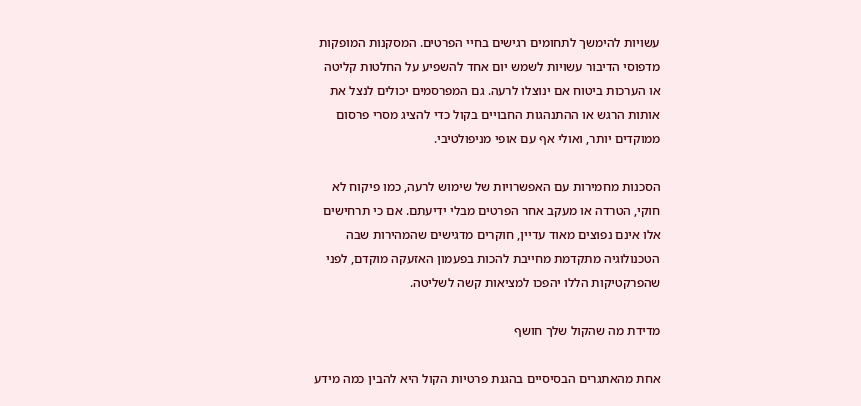עשויות להימשך לתחומים רגישים בחיי הפרטים. המסקנות המופקות מדפוסי הדיבור עשויות לשמש יום אחד להשפיע על החלטות קליטה או הערכות ביטוח אם ינוצלו לרעה. גם המפרסמים יכולים לנצל את אותות הרגש או ההתנהגות החבויים בקול כדי להציג מסרי פרסום ממוקדים יותר, ואולי אף עם אופי מניפולטיבי.

הסכנות מחמירות עם האפשרויות של שימוש לרעה, כמו פיקוח לא חוקי, הטרדה או מעקב אחר הפרטים מבלי ידיעתם. אם כי תרחישים אלו אינם נפוצים מאוד עדיין, חוקרים מדגישים שהמהירות שבה הטכנולוגיה מתקדמת מחייבת להכות בפעמון האזעקה מוקדם, לפני שהפרקטיקות הללו יהפכו למציאות קשה לשליטה.

מדידת מה שהקול שלך חושף

אחת מהאתגרים הבסיסיים בהגנת פרטיות הקול היא להבין כמה מידע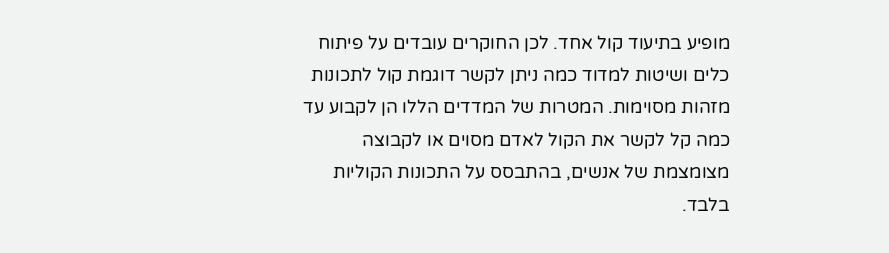מופיע בתיעוד קול אחד. לכן החוקרים עובדים על פיתוח כלים ושיטות למדוד כמה ניתן לקשר דוגמת קול לתכונות מזהות מסוימות. המטרות של המדדים הללו הן לקבוע עד כמה קל לקשר את הקול לאדם מסוים או לקבוצה מצומצמת של אנשים, בהתבסס על התכונות הקוליות בלבד.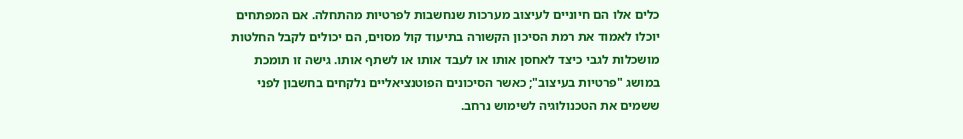כלים אלו הם חיוניים לעיצוב מערכות שנחשבות לפרטיות מהתחלה. אם המפתחים יוכלו לאמוד את רמת הסיכון הקשורה בתיעוד קול מסוים, הם יכולים לקבל החלטות מושכלות לגבי כיצד לאחסן אותו או לעבד אותו או לשתף אותו. גישה זו תומכת במושג "פרטיות בעיצוב"; כאשר הסיכונים הפוטנציאליים נלקחים בחשבון לפני ששמים את הטכנולוגיה לשימוש נרחב.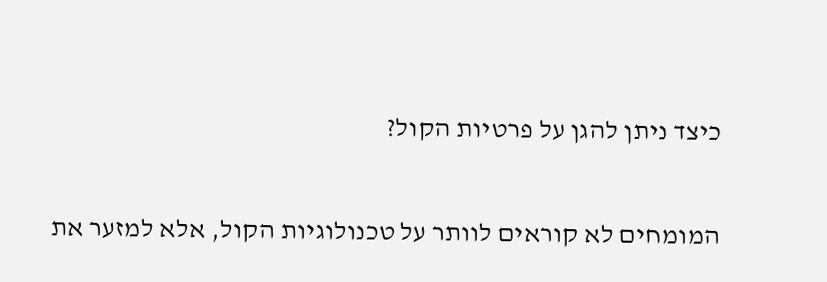כיצד ניתן להגן על פרטיות הקול?

המומחים לא קוראים לוותר על טכנולוגיות הקול, אלא למזער את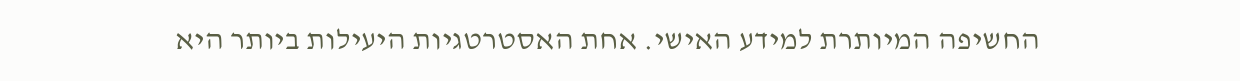החשיפה המיותרת למידע האישי. אחת האסטרטגיות היעילות ביותר היא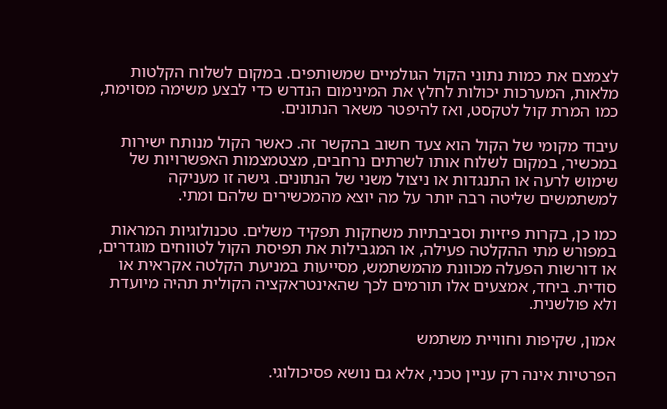לצמצם את כמות נתוני הקול הגולמיים שמשותפים. במקום לשלוח הקלטות מלאות, המערכות יכולות לחלץ את המינימום הנדרש כדי לבצע משימה מסוימת, כמו המרת קול לטקסט, ואז להיפטר משאר הנתונים.

עיבוד מקומי של הקול הוא צעד חשוב בהקשר זה. כאשר הקול מנותח ישירות במכשיר, במקום לשלוח אותו לשרתים נרחבים, מצטמצמות האפשרויות של שימוש לרעה או התנגדות או ניצול משני של הנתונים. גישה זו מעניקה למשתמשים שליטה רבה יותר על מה יוצא מהמכשירים שלהם ומתי.

כמו כן, בקרות פיזיות וסביבתיות משחקות תפקיד משלים. טכנולוגיות המראות במפורש מתי ההקלטה פעילה, או המגבילות את תפיסת הקול לטווחים מוגדרים, או דורשות הפעלה מכוונת מהמשתמש, מסייעות במניעת הקלטה אקראית או סודית. ביחד, אמצעים אלו תורמים לכך שהאינטראקציה הקולית תהיה מיועדת ולא פולשנית.

אמון, שקיפות וחוויית משתמש

הפרטיות אינה רק עניין טכני, אלא גם נושא פסיכולוגי.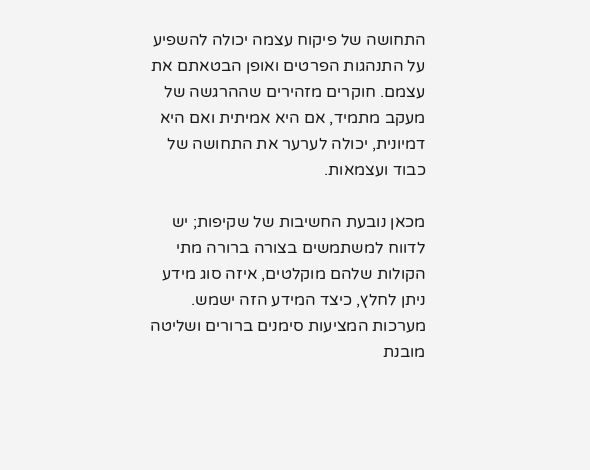התחושה של פיקוח עצמה יכולה להשפיע על התנהגות הפרטים ואופן הבטאתם את עצמם. חוקרים מזהירים שההרגשה של מעקב מתמיד, אם היא אמיתית ואם היא דמיונית, יכולה לערער את התחושה של כבוד ועצמאות.

מכאן נובעת החשיבות של שקיפות; יש לדווח למשתמשים בצורה ברורה מתי הקולות שלהם מוקלטים, איזה סוג מידע ניתן לחלץ, כיצד המידע הזה ישמש. מערכות המציעות סימנים ברורים ושליטה מובנת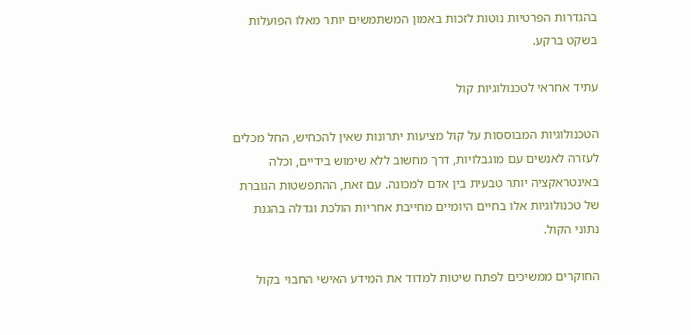בהגדרות הפרטיות נוטות לזכות באמון המשתמשים יותר מאלו הפועלות בשקט ברקע.

עתיד אחראי לטכנולוגיות קול

הטכנולוגיות המבוססות על קול מציעות יתרונות שאין להכחיש, החל מכלים לעזרה לאנשים עם מוגבלויות, דרך מחשוב ללא שימוש בידיים, וכלה באינטראקציה יותר טבעית בין אדם למכונה. עם זאת, ההתפשטות הגוברת של טכנולוגיות אלו בחיים היומיים מחייבת אחריות הולכת וגדלה בהגנת נתוני הקול.

החוקרים ממשיכים לפתח שיטות למדוד את המידע האישי החבוי בקול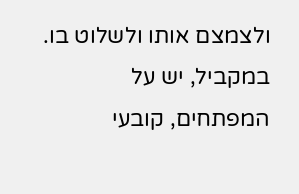ולצמצם אותו ולשלוט בו. במקביל, יש על המפתחים, קובעי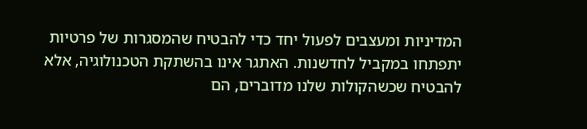המדיניות ומעצבים לפעול יחד כדי להבטיח שהמסגרות של פרטיות יתפתחו במקביל לחדשנות. האתגר אינו בהשתקת הטכנולוגיה, אלא להבטיח שכשהקולות שלנו מדוברים, הם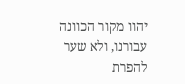יהוו מקור הכוונה עבורנו, ולא שער להפרת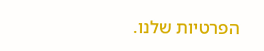הפרטיות שלנו.